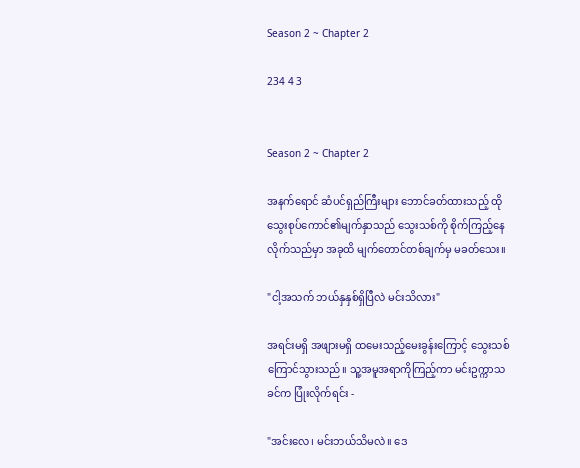Season 2 ~ Chapter 2

234 4 3


Season 2 ~ Chapter 2

အနက်ရောင် ဆံပင်ရှည်ကြီးများ ဘောင်ခတ်ထားသည့် ထိုသွေးစုပ်ကောင်၏မျက်နှာသည် သွေးသစ်ကို စိုက်ကြည့်နေလိုက်သည်မှာ အခုထိ မျက်တောင်တစ်ချက်မှ မခတ်သေး။

"ငါ့အသက် ဘယ်နှနှစ်ရှိပြီလဲ မင်းသိလား"

အရင်းမရှိ အဖျားမရှိ ထမေးသည့်မေးခွန်းကြောင့် သွေးသစ် ကြောင်သွားသည်။ သူ့အမူအရာကိုကြည့်ကာ မင်းဥက္ကာသခင်က ပြုံးလိုက်ရင်း -

"အင်းလေ၊ မင်းဘယ်သိမလဲ။ ဒေ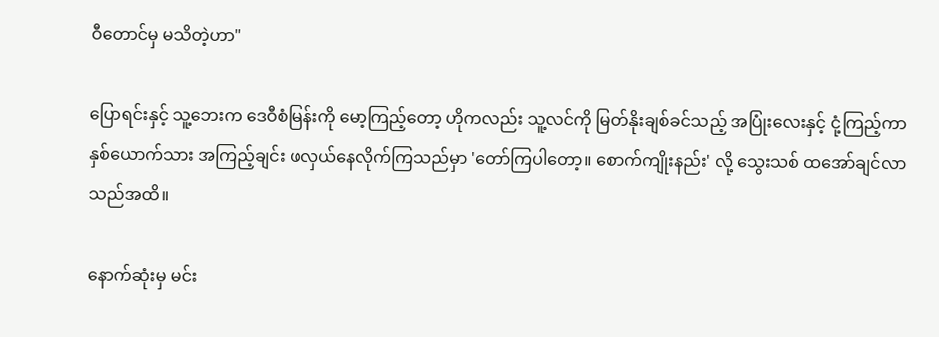ဝီတောင်မှ မသိတဲ့ဟာ"

ပြောရင်းနှင့် သူ့ဘေးက ဒေဝီစံမြန်းကို မော့ကြည့်တော့ ဟိုကလည်း သူ့လင်ကို မြတ်နိုးချစ်ခင်သည့် အပြုံးလေးနှင့် ငုံ့ကြည့်ကာ နှစ်ယောက်သား အကြည့်ချင်း ဖလှယ်နေလိုက်ကြသည်မှာ 'တော်ကြပါတော့။ စောက်ကျိုးနည်း' လို့ သွေးသစ် ထအော်ချင်လာသည်အထိ။

နောက်ဆုံးမှ မင်း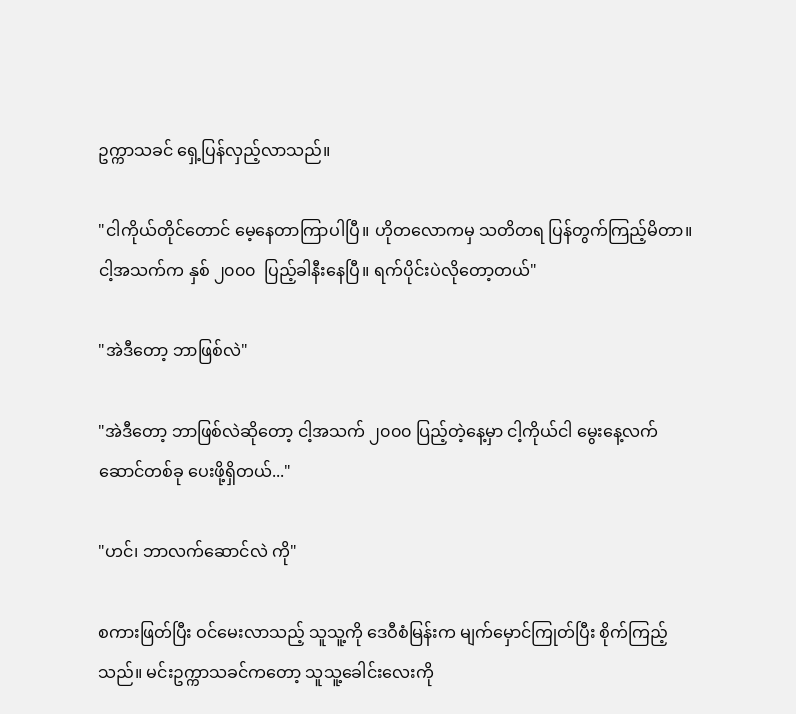ဥက္ကာသခင် ရှေ့ပြန်လှည့်လာသည်။

"ငါကိုယ်တိုင်တောင် မေ့နေတာကြာပါပြီ။ ဟိုတလောကမှ သတိတရ ပြန်တွက်ကြည့်မိတာ။ ငါ့အသက်က နှစ် ၂၀၀၀  ပြည့်ခါနီးနေပြီ။ ရက်ပိုင်းပဲလိုတော့တယ်"

"အဲဒီတော့ ဘာဖြစ်လဲ"

"အဲဒီတော့ ဘာဖြစ်လဲဆိုတော့ ငါ့အသက် ၂၀၀၀ ပြည့်တဲ့နေ့မှာ ငါ့ကိုယ်ငါ မွေးနေ့လက်ဆောင်တစ်ခု ပေးဖို့ရှိတယ်..."

"ဟင်၊ ဘာလက်ဆောင်လဲ ကို"

စကားဖြတ်ပြီး ဝင်မေးလာသည့် သူသူ့ကို ဒေဝီစံမြန်းက မျက်မှောင်ကြုတ်ပြီး စိုက်ကြည့်သည်။ မင်းဥက္ကာသခင်ကတော့ သူသူ့ခေါင်းလေးကို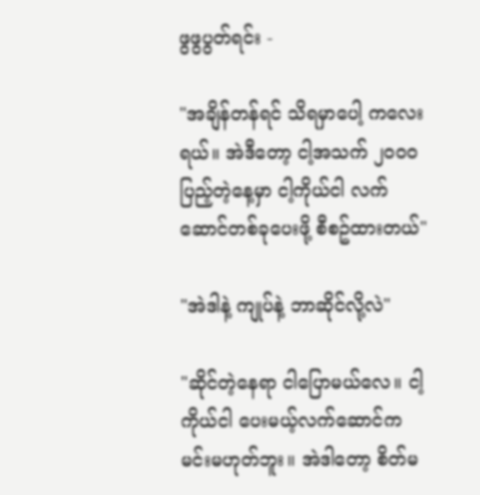ဖွဖွပွတ်ရင်း -

"အချိန်တန်ရင် သိရမှာပေါ့ ကလေးရယ်။ အဲဒီတော့ ငါ့အသက် ၂၀၀၀ ပြည့်တဲ့နေ့မှာ ငါ့ကိုယ်ငါ လက်ဆောင်တစ်ခုပေးဖို့ စီစဥ်ထားတယ်"

"အဲဒါနဲ့ ကျုပ်နဲ့ ဘာဆိုင်လို့လဲ"

"ဆိုင်တဲ့နေရာ ငါပြောမယ်လေ။ ငါ့ကိုယ်ငါ ပေးမယ့်လက်ဆောင်က မင်းမဟုတ်ဘူး။ အဲဒါတော့ စိတ်မ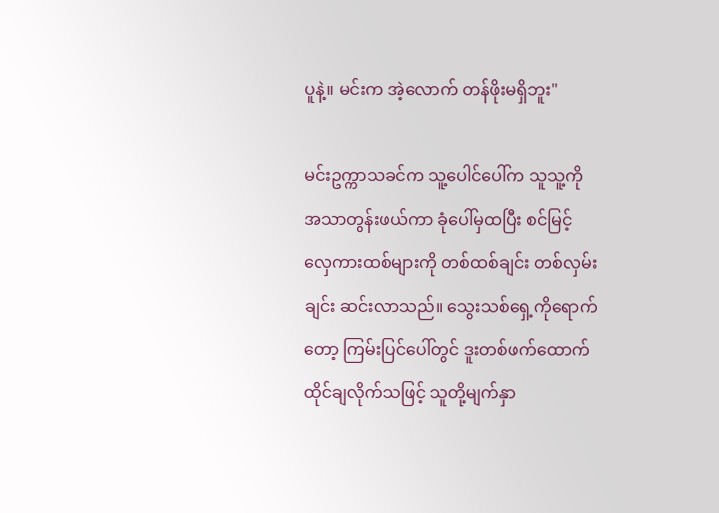ပူနဲ့။ မင်းက အဲ့လောက် တန်ဖိုးမရှိဘူး"

မင်းဥက္ကာသခင်က သူ့ပေါင်ပေါ်က သူသူ့ကို အသာတွန်းဖယ်ကာ ခုံပေါ်မှထပြီး စင်မြင့်လှေကားထစ်များကို တစ်ထစ်ချင်း တစ်လှမ်းချင်း ဆင်းလာသည်။ သွေးသစ်ရှေ့ကိုရောက်တော့ ကြမ်းပြင်ပေါ်တွင် ဒူးတစ်ဖက်ထောက် ထိုင်ချလိုက်သဖြင့် သူတို့မျက်နှာ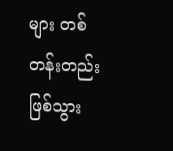များ တစ်တန်းတည်း ဖြစ်သွား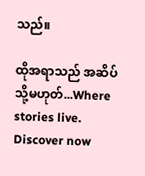သည်။

ထိုအရာသည် အဆိပ် သို့မဟုတ်...Where stories live. Discover now